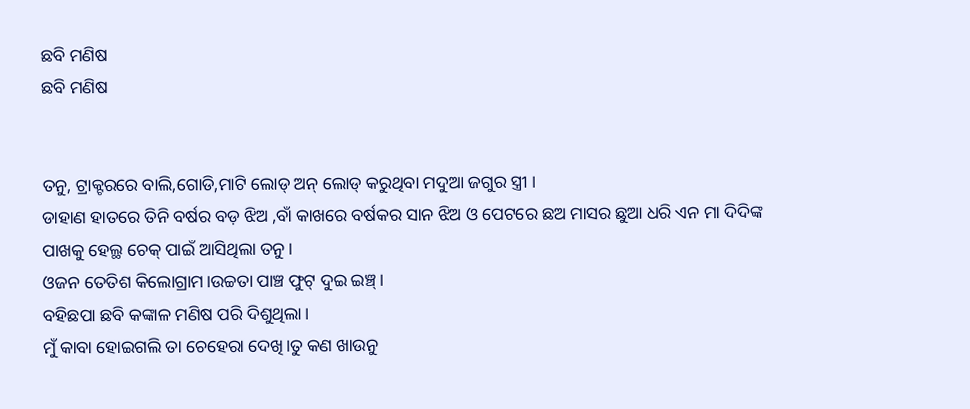ଛବି ମଣିଷ
ଛବି ମଣିଷ


ତନୁ, ଟ୍ରାକ୍ଟରରେ ବାଲି,ଗୋଡି,ମାଟି ଲୋଡ୍ ଅନ୍ ଲୋଡ୍ କରୁଥିବା ମଦୁଆ ଜଗୁର ସ୍ତ୍ରୀ ।
ଡାହାଣ ହାତରେ ତିନି ବର୍ଷର ବଡ଼ ଝିଅ ,ବାଁ କାଖରେ ବର୍ଷକର ସାନ ଝିଅ ଓ ପେଟରେ ଛଅ ମାସର ଛୁଆ ଧରି ଏନ ମା ଦିଦିଙ୍କ ପାଖକୁ ହେଲ୍ଥ ଚେକ୍ ପାଇଁ ଆସିଥିଲା ତନୁ।
ଓଜନ ତେତିଶ କିଲୋଗ୍ରାମ।ଉଚ୍ଚତା ପାଞ୍ଚ ଫୁଟ୍ ଦୁଇ ଇଞ୍ଚ୍।
ବହିଛପା ଛବି କଙ୍କାଳ ମଣିଷ ପରି ଦିଶୁଥିଲା।
ମୁଁ କାବା ହୋଇଗଲି ତା ଚେହେରା ଦେଖି।ତୁ କଣ ଖାଉନୁ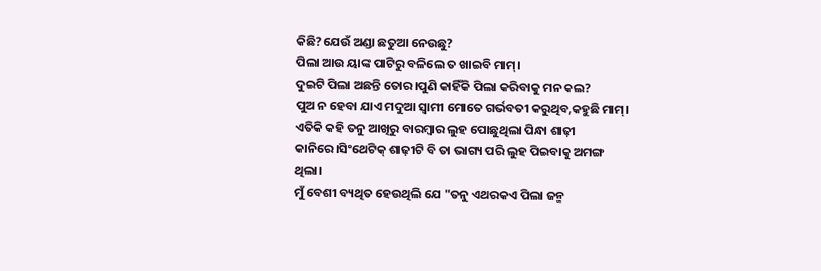କିଛି?ଯେଉଁ ଅଣ୍ଡା ଛତୁଆ ନେଉଛୁ?
ପିଲା ଆଉ ୟାଙ୍କ ପାଟିରୁ ବଳିଲେ ତ ଖାଇବି ମାମ୍।
ଦୁଇଟି ପିଲା ଅଛନ୍ତି ତୋର।ପୁଣି କାହିଁକି ପିଲା କରିବାକୁ ମନ କଲ?
ପୁଅ ନ ହେବା ଯାଏ ମଦୁଆ ସ୍ୱାମୀ ମୋତେ ଗର୍ଭବତୀ କରୁଥିବ,କହୁଛି ମାମ୍।
ଏତିକି କହି ତନୁ ଆଖିରୁ ବାରମ୍ବାର ଲୁହ ପୋଛୁଥିଲା ପିନ୍ଧା ଶାଢ଼ୀ କାନିରେ।ସିଂଥେଟିକ୍ ଶାଢ଼ୀଟି ବି ତା ଭାଗ୍ୟ ପରି ଲୁହ ପିଇବାକୁ ଅମଙ୍ଗ ଥିଲା।
ମୁଁ ବେଶୀ ବ୍ୟଥିତ ହେଉଥିଲି ଯେ "ତନୁ ଏଥରକଏ ପିଲା ଜନ୍ମ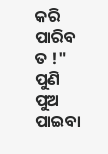କରି ପାରିବ ତ !" ପୁଣି ପୁଅ ପାଇବା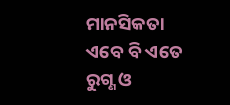ମାନସିକତା ଏବେ ବି ଏତେ ରୁଗ୍ଣ ଓ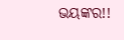ଭୟଙ୍କର!!